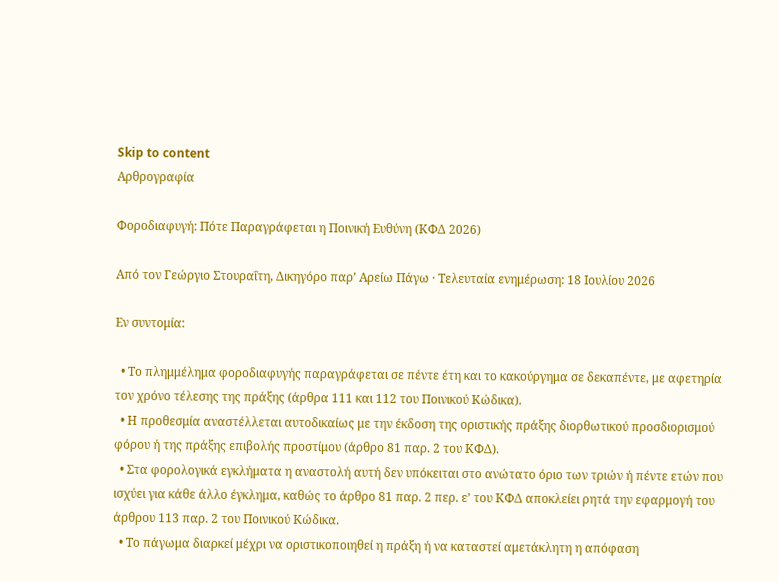Skip to content
Αρθρογραφία

Φοροδιαφυγή: Πότε Παραγράφεται η Ποινική Ευθύνη (ΚΦΔ 2026)

Από τον Γεώργιο Στουραΐτη, Δικηγόρο παρ’ Αρείω Πάγω · Τελευταία ενημέρωση: 18 Ιουλίου 2026

Εν συντομία:

  • Το πλημμέλημα φοροδιαφυγής παραγράφεται σε πέντε έτη και το κακούργημα σε δεκαπέντε, με αφετηρία τον χρόνο τέλεσης της πράξης (άρθρα 111 και 112 του Ποινικού Κώδικα).
  • Η προθεσμία αναστέλλεται αυτοδικαίως με την έκδοση της οριστικής πράξης διορθωτικού προσδιορισμού φόρου ή της πράξης επιβολής προστίμου (άρθρο 81 παρ. 2 του ΚΦΔ).
  • Στα φορολογικά εγκλήματα η αναστολή αυτή δεν υπόκειται στο ανώτατο όριο των τριών ή πέντε ετών που ισχύει για κάθε άλλο έγκλημα, καθώς το άρθρο 81 παρ. 2 περ. ε’ του ΚΦΔ αποκλείει ρητά την εφαρμογή του άρθρου 113 παρ. 2 του Ποινικού Κώδικα.
  • Το πάγωμα διαρκεί μέχρι να οριστικοποιηθεί η πράξη ή να καταστεί αμετάκλητη η απόφαση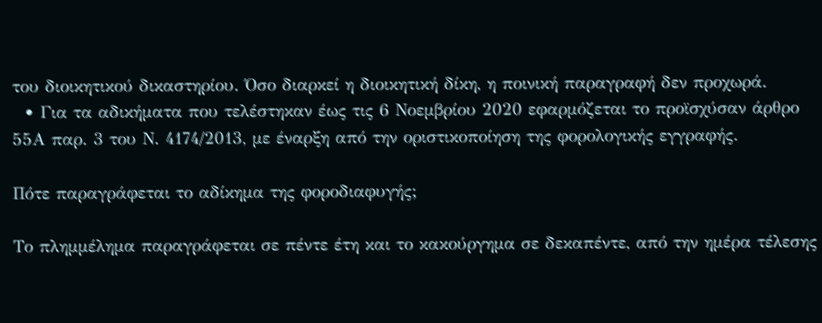του διοικητικού δικαστηρίου. Όσο διαρκεί η διοικητική δίκη, η ποινική παραγραφή δεν προχωρά.
  • Για τα αδικήματα που τελέστηκαν έως τις 6 Νοεμβρίου 2020 εφαρμόζεται το προϊσχύσαν άρθρο 55Α παρ. 3 του Ν. 4174/2013, με έναρξη από την οριστικοποίηση της φορολογικής εγγραφής.

Πότε παραγράφεται το αδίκημα της φοροδιαφυγής;

Το πλημμέλημα παραγράφεται σε πέντε έτη και το κακούργημα σε δεκαπέντε, από την ημέρα τέλεσης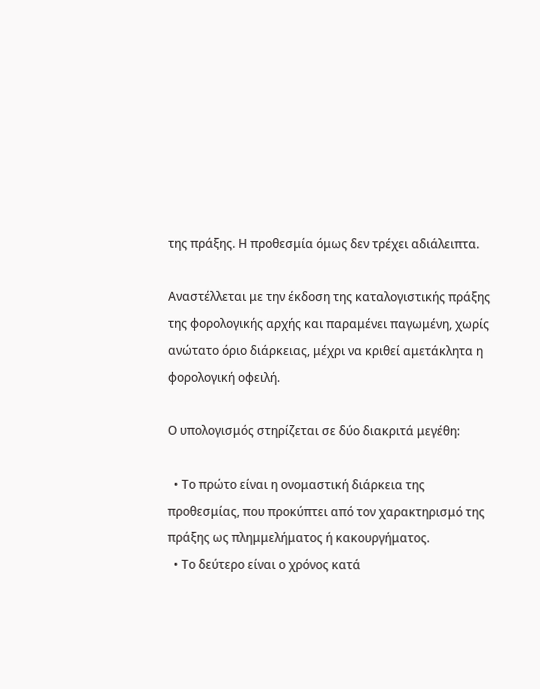της πράξης. Η προθεσμία όμως δεν τρέχει αδιάλειπτα.

Αναστέλλεται με την έκδοση της καταλογιστικής πράξης της φορολογικής αρχής και παραμένει παγωμένη, χωρίς ανώτατο όριο διάρκειας, μέχρι να κριθεί αμετάκλητα η φορολογική οφειλή.

Ο υπολογισμός στηρίζεται σε δύο διακριτά μεγέθη:

  • Το πρώτο είναι η ονομαστική διάρκεια της προθεσμίας, που προκύπτει από τον χαρακτηρισμό της πράξης ως πλημμελήματος ή κακουργήματος.
  • Το δεύτερο είναι ο χρόνος κατά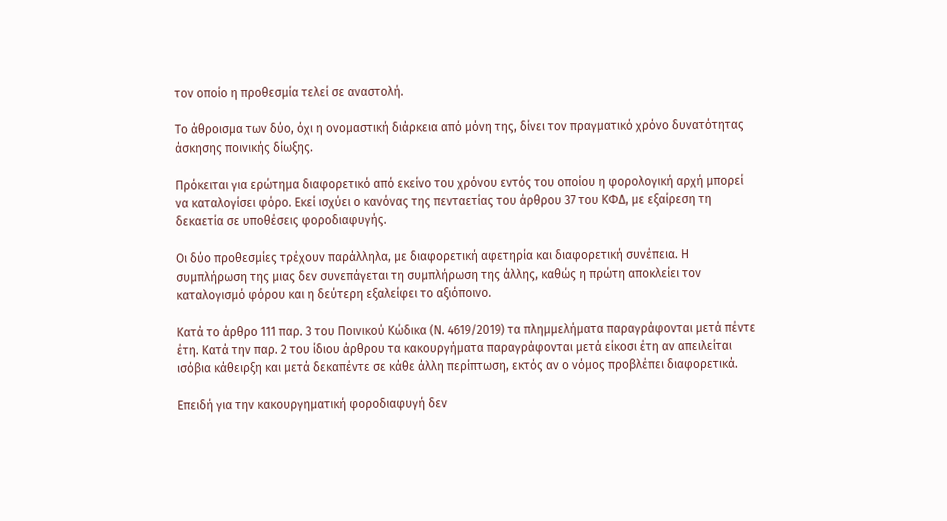τον οποίο η προθεσμία τελεί σε αναστολή.

Το άθροισμα των δύο, όχι η ονομαστική διάρκεια από μόνη της, δίνει τον πραγματικό χρόνο δυνατότητας άσκησης ποινικής δίωξης.

Πρόκειται για ερώτημα διαφορετικό από εκείνο του χρόνου εντός του οποίου η φορολογική αρχή μπορεί να καταλογίσει φόρο. Εκεί ισχύει ο κανόνας της πενταετίας του άρθρου 37 του ΚΦΔ, με εξαίρεση τη δεκαετία σε υποθέσεις φοροδιαφυγής.

Οι δύο προθεσμίες τρέχουν παράλληλα, με διαφορετική αφετηρία και διαφορετική συνέπεια. Η συμπλήρωση της μιας δεν συνεπάγεται τη συμπλήρωση της άλλης, καθώς η πρώτη αποκλείει τον καταλογισμό φόρου και η δεύτερη εξαλείφει το αξιόποινο.

Κατά το άρθρο 111 παρ. 3 του Ποινικού Κώδικα (Ν. 4619/2019) τα πλημμελήματα παραγράφονται μετά πέντε έτη. Κατά την παρ. 2 του ίδιου άρθρου τα κακουργήματα παραγράφονται μετά είκοσι έτη αν απειλείται ισόβια κάθειρξη και μετά δεκαπέντε σε κάθε άλλη περίπτωση, εκτός αν ο νόμος προβλέπει διαφορετικά.

Επειδή για την κακουργηματική φοροδιαφυγή δεν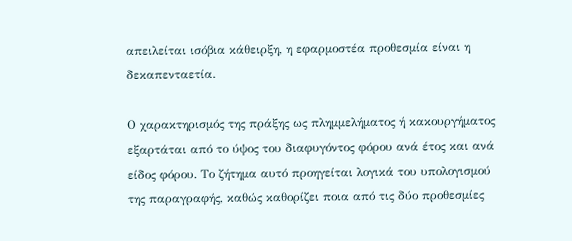απειλείται ισόβια κάθειρξη, η εφαρμοστέα προθεσμία είναι η δεκαπενταετία.

Ο χαρακτηρισμός της πράξης ως πλημμελήματος ή κακουργήματος εξαρτάται από το ύψος του διαφυγόντος φόρου ανά έτος και ανά είδος φόρου. Το ζήτημα αυτό προηγείται λογικά του υπολογισμού της παραγραφής, καθώς καθορίζει ποια από τις δύο προθεσμίες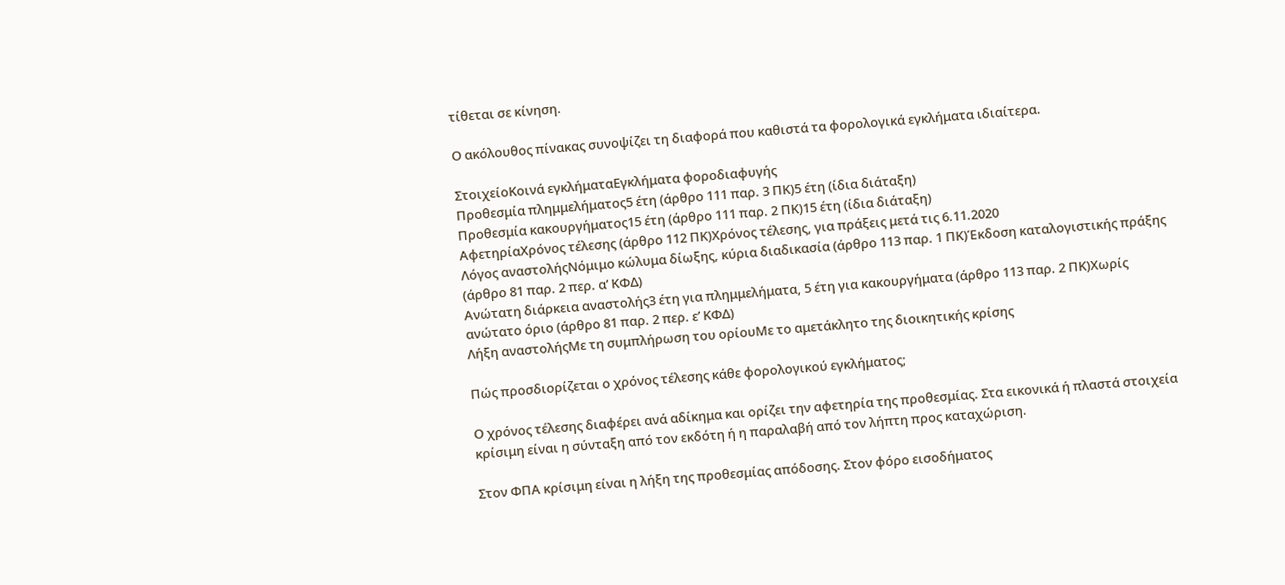τίθεται σε κίνηση.

Ο ακόλουθος πίνακας συνοψίζει τη διαφορά που καθιστά τα φορολογικά εγκλήματα ιδιαίτερα.

ΣτοιχείοΚοινά εγκλήματαΕγκλήματα φοροδιαφυγής
Προθεσμία πλημμελήματος5 έτη (άρθρο 111 παρ. 3 ΠΚ)5 έτη (ίδια διάταξη)
Προθεσμία κακουργήματος15 έτη (άρθρο 111 παρ. 2 ΠΚ)15 έτη (ίδια διάταξη)
ΑφετηρίαΧρόνος τέλεσης (άρθρο 112 ΠΚ)Χρόνος τέλεσης, για πράξεις μετά τις 6.11.2020
Λόγος αναστολήςΝόμιμο κώλυμα δίωξης, κύρια διαδικασία (άρθρο 113 παρ. 1 ΠΚ)Έκδοση καταλογιστικής πράξης (άρθρο 81 παρ. 2 περ. α’ ΚΦΔ)
Ανώτατη διάρκεια αναστολής3 έτη για πλημμελήματα, 5 έτη για κακουργήματα (άρθρο 113 παρ. 2 ΠΚ)Χωρίς ανώτατο όριο (άρθρο 81 παρ. 2 περ. ε’ ΚΦΔ)
Λήξη αναστολήςΜε τη συμπλήρωση του ορίουΜε το αμετάκλητο της διοικητικής κρίσης

Πώς προσδιορίζεται ο χρόνος τέλεσης κάθε φορολογικού εγκλήματος;

Ο χρόνος τέλεσης διαφέρει ανά αδίκημα και ορίζει την αφετηρία της προθεσμίας. Στα εικονικά ή πλαστά στοιχεία κρίσιμη είναι η σύνταξη από τον εκδότη ή η παραλαβή από τον λήπτη προς καταχώριση.

Στον ΦΠΑ κρίσιμη είναι η λήξη της προθεσμίας απόδοσης. Στον φόρο εισοδήματος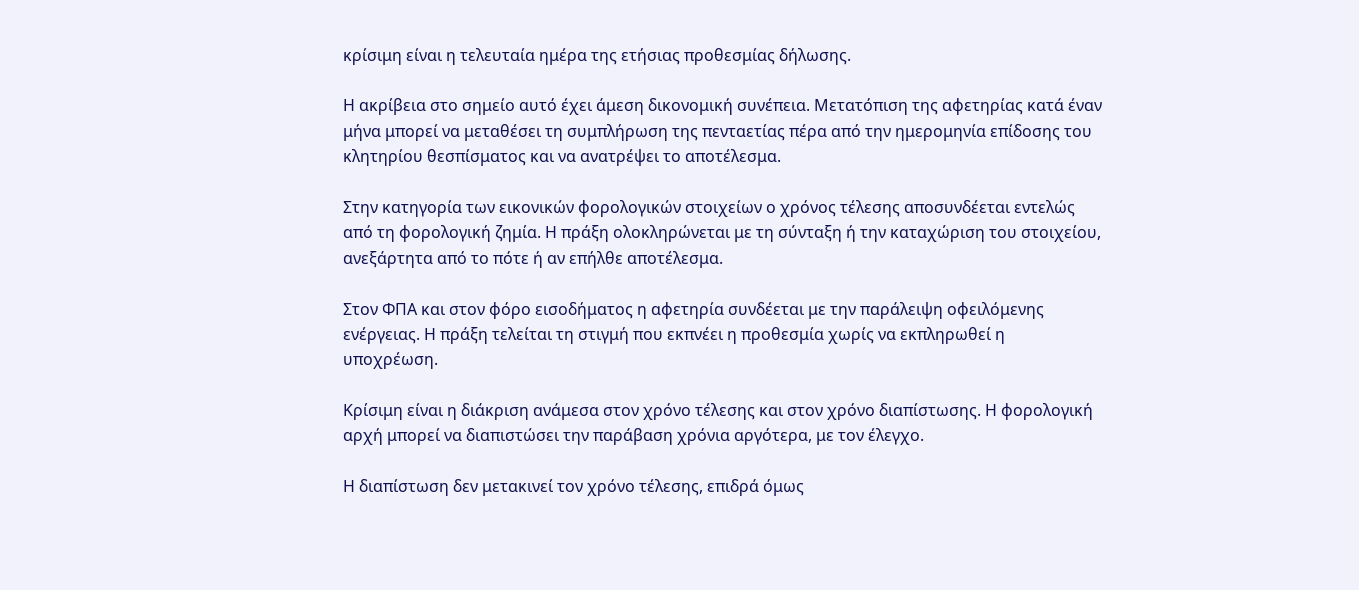κρίσιμη είναι η τελευταία ημέρα της ετήσιας προθεσμίας δήλωσης.

Η ακρίβεια στο σημείο αυτό έχει άμεση δικονομική συνέπεια. Μετατόπιση της αφετηρίας κατά έναν μήνα μπορεί να μεταθέσει τη συμπλήρωση της πενταετίας πέρα από την ημερομηνία επίδοσης του κλητηρίου θεσπίσματος και να ανατρέψει το αποτέλεσμα.

Στην κατηγορία των εικονικών φορολογικών στοιχείων ο χρόνος τέλεσης αποσυνδέεται εντελώς από τη φορολογική ζημία. Η πράξη ολοκληρώνεται με τη σύνταξη ή την καταχώριση του στοιχείου, ανεξάρτητα από το πότε ή αν επήλθε αποτέλεσμα.

Στον ΦΠΑ και στον φόρο εισοδήματος η αφετηρία συνδέεται με την παράλειψη οφειλόμενης ενέργειας. Η πράξη τελείται τη στιγμή που εκπνέει η προθεσμία χωρίς να εκπληρωθεί η υποχρέωση.

Κρίσιμη είναι η διάκριση ανάμεσα στον χρόνο τέλεσης και στον χρόνο διαπίστωσης. Η φορολογική αρχή μπορεί να διαπιστώσει την παράβαση χρόνια αργότερα, με τον έλεγχο.

Η διαπίστωση δεν μετακινεί τον χρόνο τέλεσης, επιδρά όμως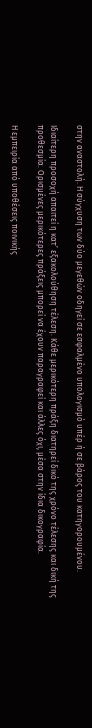στην αναστολή. Η σύγχυση των δύο μεγεθών οδηγεί σε εσφαλμένο υπολογισμό υπέρ ή σε βάρος του κατηγορουμένου.

Ιδιαίτερη προσοχή απαιτεί η κατ’ εξακολούθηση τέλεση. Κάθε μερικότερη πράξη διατηρεί δικό της χρόνο τέλεσης και δική της προθεσμία. Ορισμένες μερικότερες πράξεις μπορεί να έχουν παραγραφεί και άλλες όχι, μέσα στην ίδια δικογραφία.

Η εμπειρία από υποθέσεις ποινικής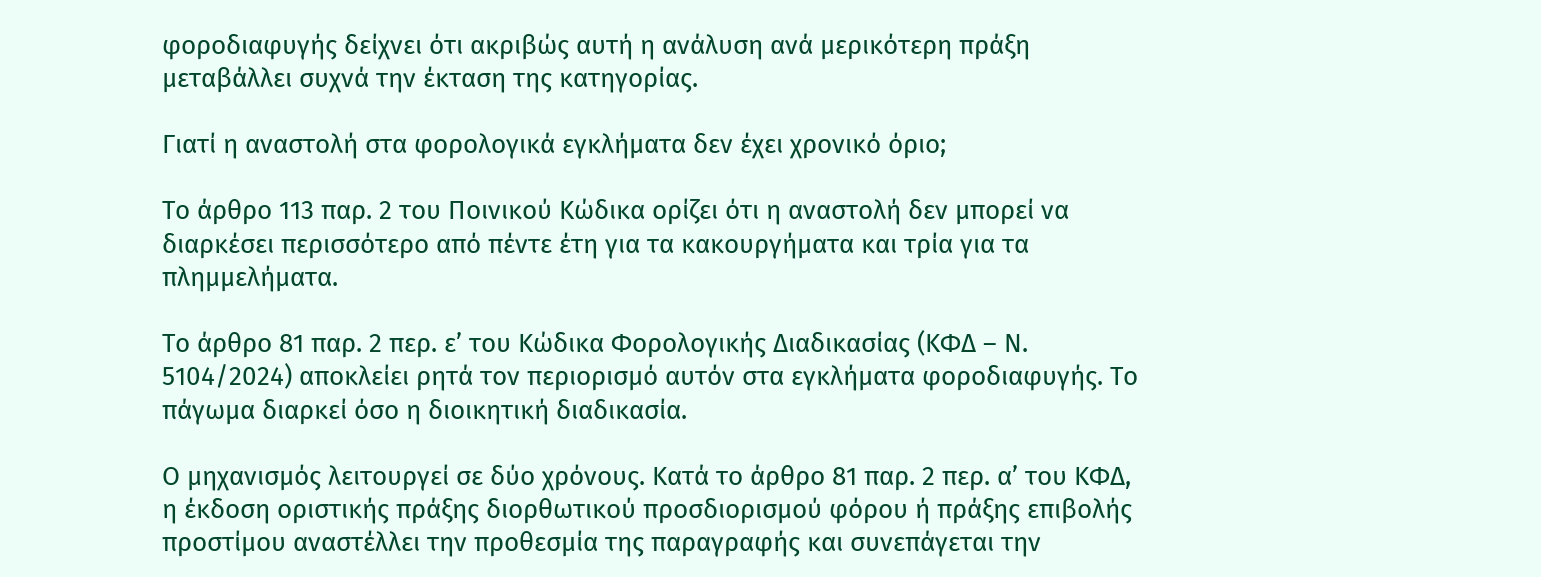φοροδιαφυγής δείχνει ότι ακριβώς αυτή η ανάλυση ανά μερικότερη πράξη μεταβάλλει συχνά την έκταση της κατηγορίας.

Γιατί η αναστολή στα φορολογικά εγκλήματα δεν έχει χρονικό όριο;

Το άρθρο 113 παρ. 2 του Ποινικού Κώδικα ορίζει ότι η αναστολή δεν μπορεί να διαρκέσει περισσότερο από πέντε έτη για τα κακουργήματα και τρία για τα πλημμελήματα.

Το άρθρο 81 παρ. 2 περ. ε’ του Κώδικα Φορολογικής Διαδικασίας (ΚΦΔ – Ν. 5104/2024) αποκλείει ρητά τον περιορισμό αυτόν στα εγκλήματα φοροδιαφυγής. Το πάγωμα διαρκεί όσο η διοικητική διαδικασία.

Ο μηχανισμός λειτουργεί σε δύο χρόνους. Κατά το άρθρο 81 παρ. 2 περ. α’ του ΚΦΔ, η έκδοση οριστικής πράξης διορθωτικού προσδιορισμού φόρου ή πράξης επιβολής προστίμου αναστέλλει την προθεσμία της παραγραφής και συνεπάγεται την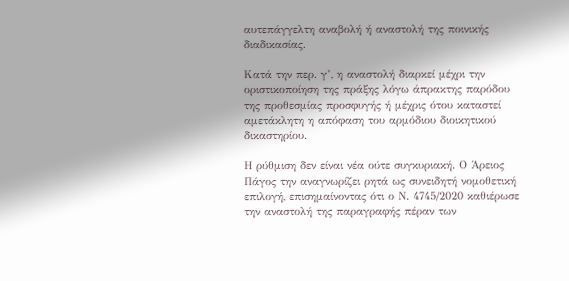αυτεπάγγελτη αναβολή ή αναστολή της ποινικής διαδικασίας.

Κατά την περ. γ’, η αναστολή διαρκεί μέχρι την οριστικοποίηση της πράξης λόγω άπρακτης παρόδου της προθεσμίας προσφυγής ή μέχρις ότου καταστεί αμετάκλητη η απόφαση του αρμόδιου διοικητικού δικαστηρίου.

Η ρύθμιση δεν είναι νέα ούτε συγκυριακή. Ο Άρειος Πάγος την αναγνωρίζει ρητά ως συνειδητή νομοθετική επιλογή, επισημαίνοντας ότι ο Ν. 4745/2020 καθιέρωσε την αναστολή της παραγραφής πέραν των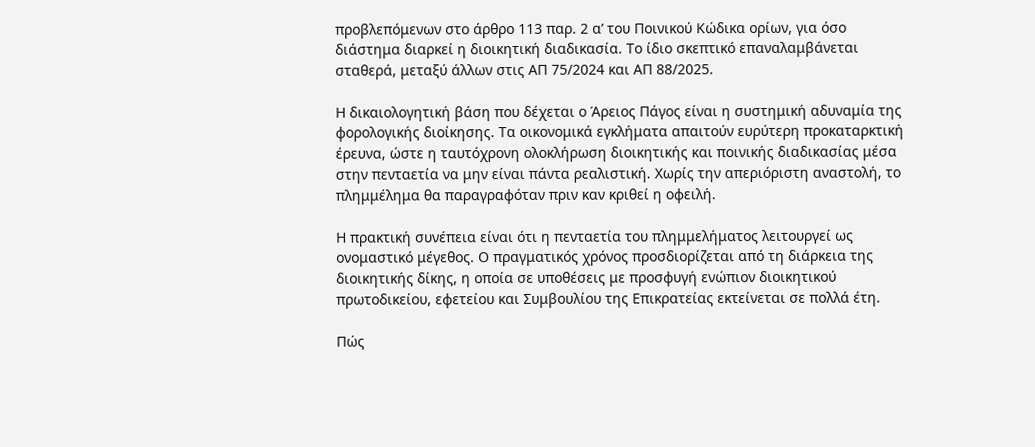προβλεπόμενων στο άρθρο 113 παρ. 2 α’ του Ποινικού Κώδικα ορίων, για όσο διάστημα διαρκεί η διοικητική διαδικασία. Το ίδιο σκεπτικό επαναλαμβάνεται σταθερά, μεταξύ άλλων στις ΑΠ 75/2024 και ΑΠ 88/2025.

Η δικαιολογητική βάση που δέχεται ο Άρειος Πάγος είναι η συστημική αδυναμία της φορολογικής διοίκησης. Τα οικονομικά εγκλήματα απαιτούν ευρύτερη προκαταρκτική έρευνα, ώστε η ταυτόχρονη ολοκλήρωση διοικητικής και ποινικής διαδικασίας μέσα στην πενταετία να μην είναι πάντα ρεαλιστική. Χωρίς την απεριόριστη αναστολή, το πλημμέλημα θα παραγραφόταν πριν καν κριθεί η οφειλή.

Η πρακτική συνέπεια είναι ότι η πενταετία του πλημμελήματος λειτουργεί ως ονομαστικό μέγεθος. Ο πραγματικός χρόνος προσδιορίζεται από τη διάρκεια της διοικητικής δίκης, η οποία σε υποθέσεις με προσφυγή ενώπιον διοικητικού πρωτοδικείου, εφετείου και Συμβουλίου της Επικρατείας εκτείνεται σε πολλά έτη.

Πώς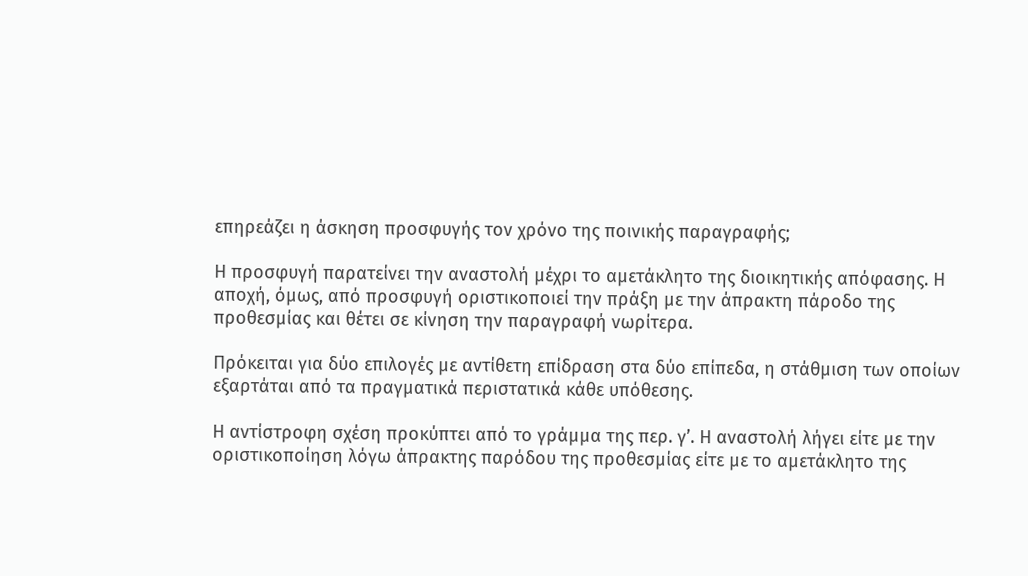επηρεάζει η άσκηση προσφυγής τον χρόνο της ποινικής παραγραφής;

Η προσφυγή παρατείνει την αναστολή μέχρι το αμετάκλητο της διοικητικής απόφασης. Η αποχή, όμως, από προσφυγή οριστικοποιεί την πράξη με την άπρακτη πάροδο της προθεσμίας και θέτει σε κίνηση την παραγραφή νωρίτερα.

Πρόκειται για δύο επιλογές με αντίθετη επίδραση στα δύο επίπεδα, η στάθμιση των οποίων εξαρτάται από τα πραγματικά περιστατικά κάθε υπόθεσης.

Η αντίστροφη σχέση προκύπτει από το γράμμα της περ. γ’. Η αναστολή λήγει είτε με την οριστικοποίηση λόγω άπρακτης παρόδου της προθεσμίας είτε με το αμετάκλητο της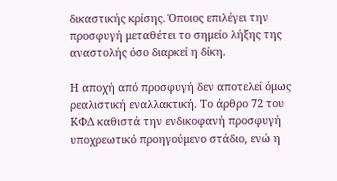δικαστικής κρίσης. Όποιος επιλέγει την προσφυγή μεταθέτει το σημείο λήξης της αναστολής όσο διαρκεί η δίκη.

Η αποχή από προσφυγή δεν αποτελεί όμως ρεαλιστική εναλλακτική. Το άρθρο 72 του ΚΦΔ καθιστά την ενδικοφανή προσφυγή υποχρεωτικό προηγούμενο στάδιο, ενώ η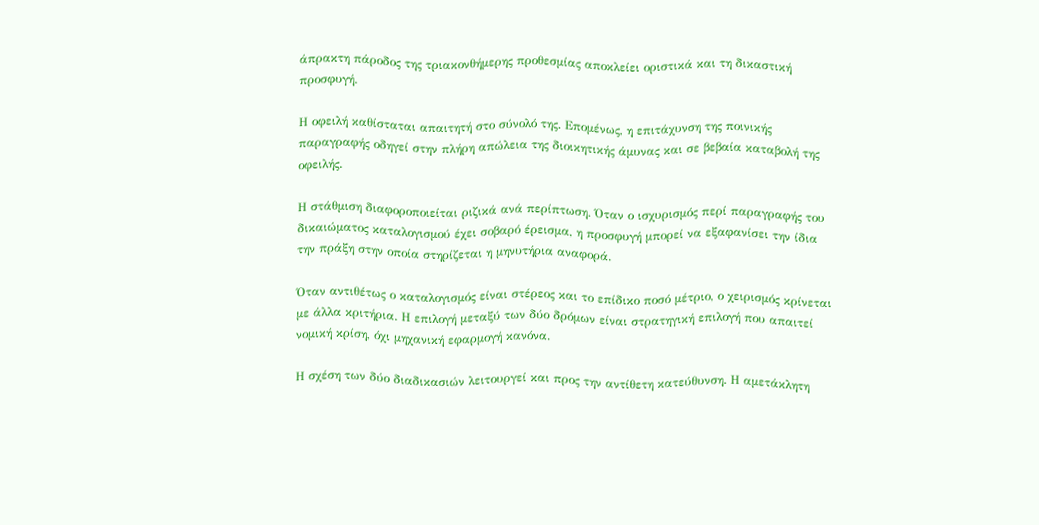άπρακτη πάροδος της τριακονθήμερης προθεσμίας αποκλείει οριστικά και τη δικαστική προσφυγή.

Η οφειλή καθίσταται απαιτητή στο σύνολό της. Επομένως, η επιτάχυνση της ποινικής παραγραφής οδηγεί στην πλήρη απώλεια της διοικητικής άμυνας και σε βεβαία καταβολή της οφειλής.

Η στάθμιση διαφοροποιείται ριζικά ανά περίπτωση. Όταν ο ισχυρισμός περί παραγραφής του δικαιώματος καταλογισμού έχει σοβαρό έρεισμα, η προσφυγή μπορεί να εξαφανίσει την ίδια την πράξη στην οποία στηρίζεται η μηνυτήρια αναφορά.

Όταν αντιθέτως ο καταλογισμός είναι στέρεος και το επίδικο ποσό μέτριο, ο χειρισμός κρίνεται με άλλα κριτήρια. Η επιλογή μεταξύ των δύο δρόμων είναι στρατηγική επιλογή που απαιτεί νομική κρίση, όχι μηχανική εφαρμογή κανόνα.

Η σχέση των δύο διαδικασιών λειτουργεί και προς την αντίθετη κατεύθυνση. Η αμετάκλητη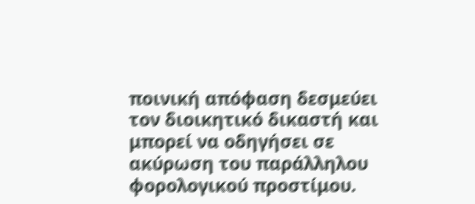ποινική απόφαση δεσμεύει τον διοικητικό δικαστή και μπορεί να οδηγήσει σε ακύρωση του παράλληλου φορολογικού προστίμου.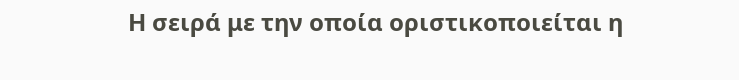Η σειρά με την οποία οριστικοποιείται η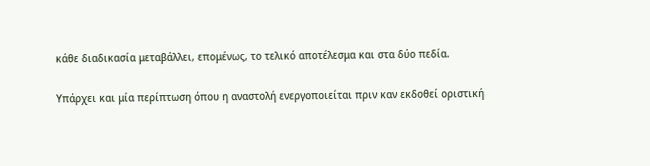κάθε διαδικασία μεταβάλλει, επομένως, το τελικό αποτέλεσμα και στα δύο πεδία.

Υπάρχει και μία περίπτωση όπου η αναστολή ενεργοποιείται πριν καν εκδοθεί οριστική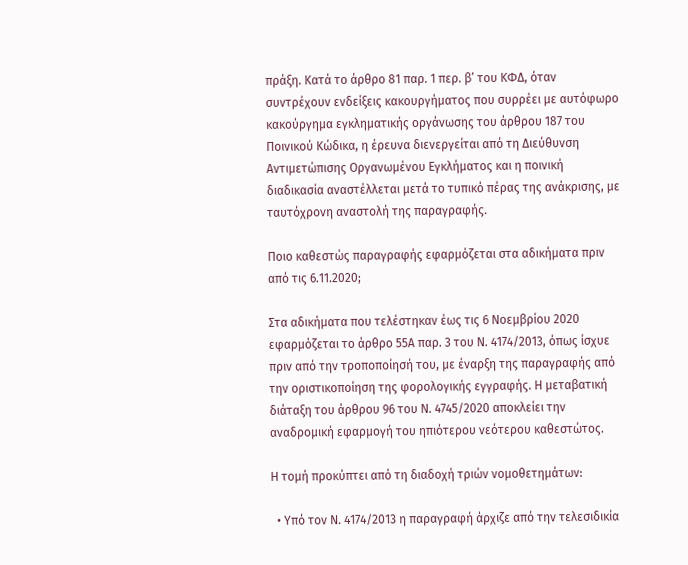πράξη. Κατά το άρθρο 81 παρ. 1 περ. β’ του ΚΦΔ, όταν συντρέχουν ενδείξεις κακουργήματος που συρρέει με αυτόφωρο κακούργημα εγκληματικής οργάνωσης του άρθρου 187 του Ποινικού Κώδικα, η έρευνα διενεργείται από τη Διεύθυνση Αντιμετώπισης Οργανωμένου Εγκλήματος και η ποινική διαδικασία αναστέλλεται μετά το τυπικό πέρας της ανάκρισης, με ταυτόχρονη αναστολή της παραγραφής.

Ποιο καθεστώς παραγραφής εφαρμόζεται στα αδικήματα πριν από τις 6.11.2020;

Στα αδικήματα που τελέστηκαν έως τις 6 Νοεμβρίου 2020 εφαρμόζεται το άρθρο 55Α παρ. 3 του Ν. 4174/2013, όπως ίσχυε πριν από την τροποποίησή του, με έναρξη της παραγραφής από την οριστικοποίηση της φορολογικής εγγραφής. Η μεταβατική διάταξη του άρθρου 96 του Ν. 4745/2020 αποκλείει την αναδρομική εφαρμογή του ηπιότερου νεότερου καθεστώτος.

Η τομή προκύπτει από τη διαδοχή τριών νομοθετημάτων:

  • Υπό τον Ν. 4174/2013 η παραγραφή άρχιζε από την τελεσιδικία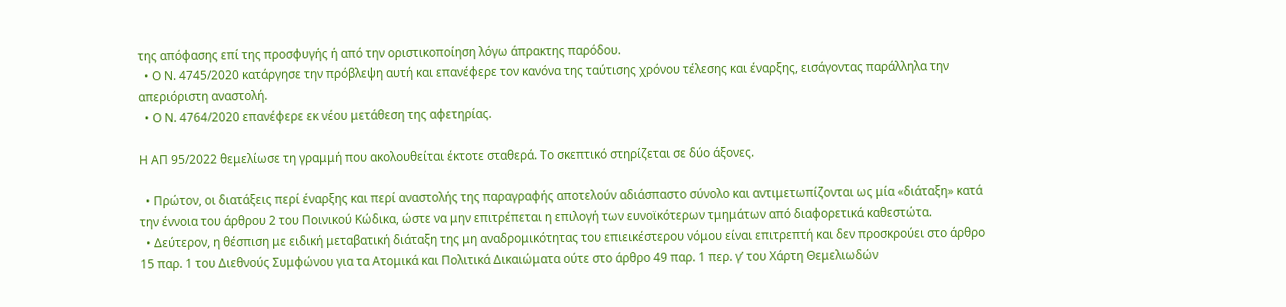της απόφασης επί της προσφυγής ή από την οριστικοποίηση λόγω άπρακτης παρόδου.
  • Ο Ν. 4745/2020 κατάργησε την πρόβλεψη αυτή και επανέφερε τον κανόνα της ταύτισης χρόνου τέλεσης και έναρξης, εισάγοντας παράλληλα την απεριόριστη αναστολή.
  • Ο Ν. 4764/2020 επανέφερε εκ νέου μετάθεση της αφετηρίας.

Η ΑΠ 95/2022 θεμελίωσε τη γραμμή που ακολουθείται έκτοτε σταθερά. Το σκεπτικό στηρίζεται σε δύο άξονες.

  • Πρώτον, οι διατάξεις περί έναρξης και περί αναστολής της παραγραφής αποτελούν αδιάσπαστο σύνολο και αντιμετωπίζονται ως μία «διάταξη» κατά την έννοια του άρθρου 2 του Ποινικού Κώδικα, ώστε να μην επιτρέπεται η επιλογή των ευνοϊκότερων τμημάτων από διαφορετικά καθεστώτα.
  • Δεύτερον, η θέσπιση με ειδική μεταβατική διάταξη της μη αναδρομικότητας του επιεικέστερου νόμου είναι επιτρεπτή και δεν προσκρούει στο άρθρο 15 παρ. 1 του Διεθνούς Συμφώνου για τα Ατομικά και Πολιτικά Δικαιώματα ούτε στο άρθρο 49 παρ. 1 περ. γ’ του Χάρτη Θεμελιωδών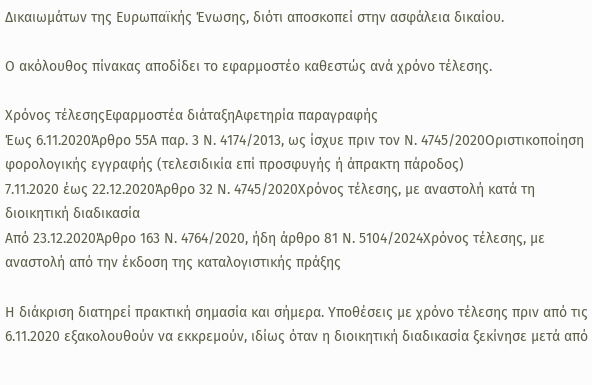Δικαιωμάτων της Ευρωπαϊκής Ένωσης, διότι αποσκοπεί στην ασφάλεια δικαίου.

Ο ακόλουθος πίνακας αποδίδει το εφαρμοστέο καθεστώς ανά χρόνο τέλεσης.

Χρόνος τέλεσηςΕφαρμοστέα διάταξηΑφετηρία παραγραφής
Έως 6.11.2020Άρθρο 55Α παρ. 3 Ν. 4174/2013, ως ίσχυε πριν τον Ν. 4745/2020Οριστικοποίηση φορολογικής εγγραφής (τελεσιδικία επί προσφυγής ή άπρακτη πάροδος)
7.11.2020 έως 22.12.2020Άρθρο 32 Ν. 4745/2020Χρόνος τέλεσης, με αναστολή κατά τη διοικητική διαδικασία
Από 23.12.2020Άρθρο 163 Ν. 4764/2020, ήδη άρθρο 81 Ν. 5104/2024Χρόνος τέλεσης, με αναστολή από την έκδοση της καταλογιστικής πράξης

Η διάκριση διατηρεί πρακτική σημασία και σήμερα. Υποθέσεις με χρόνο τέλεσης πριν από τις 6.11.2020 εξακολουθούν να εκκρεμούν, ιδίως όταν η διοικητική διαδικασία ξεκίνησε μετά από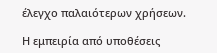έλεγχο παλαιότερων χρήσεων.

Η εμπειρία από υποθέσεις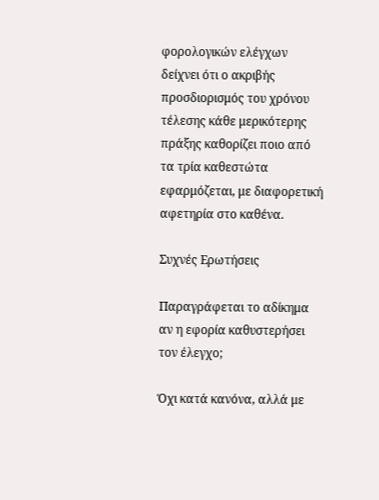φορολογικών ελέγχων δείχνει ότι ο ακριβής προσδιορισμός του χρόνου τέλεσης κάθε μερικότερης πράξης καθορίζει ποιο από τα τρία καθεστώτα εφαρμόζεται, με διαφορετική αφετηρία στο καθένα.

Συχνές Ερωτήσεις

Παραγράφεται το αδίκημα αν η εφορία καθυστερήσει τον έλεγχο;

Όχι κατά κανόνα, αλλά με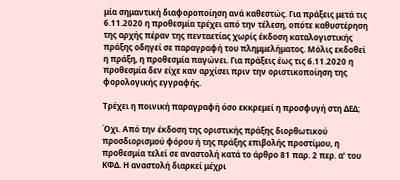μία σημαντική διαφοροποίηση ανά καθεστώς. Για πράξεις μετά τις 6.11.2020 η προθεσμία τρέχει από την τέλεση, οπότε καθυστέρηση της αρχής πέραν της πενταετίας χωρίς έκδοση καταλογιστικής πράξης οδηγεί σε παραγραφή του πλημμελήματος. Μόλις εκδοθεί η πράξη, η προθεσμία παγώνει. Για πράξεις έως τις 6.11.2020 η προθεσμία δεν είχε καν αρχίσει πριν την οριστικοποίηση της φορολογικής εγγραφής.

Τρέχει η ποινική παραγραφή όσο εκκρεμεί η προσφυγή στη ΔΕΔ;

Όχι. Από την έκδοση της οριστικής πράξης διορθωτικού προσδιορισμού φόρου ή της πράξης επιβολής προστίμου, η προθεσμία τελεί σε αναστολή κατά το άρθρο 81 παρ. 2 περ. α’ του ΚΦΔ. Η αναστολή διαρκεί μέχρι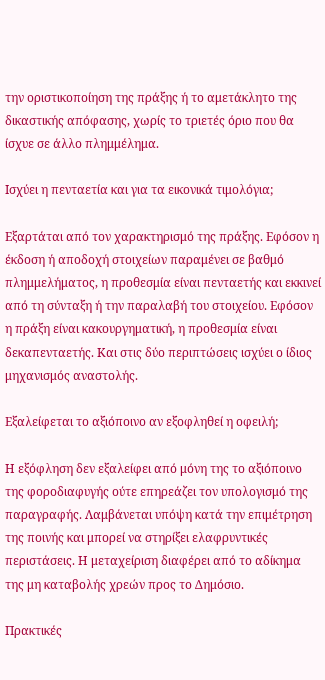την οριστικοποίηση της πράξης ή το αμετάκλητο της δικαστικής απόφασης, χωρίς το τριετές όριο που θα ίσχυε σε άλλο πλημμέλημα.

Ισχύει η πενταετία και για τα εικονικά τιμολόγια;

Εξαρτάται από τον χαρακτηρισμό της πράξης. Εφόσον η έκδοση ή αποδοχή στοιχείων παραμένει σε βαθμό πλημμελήματος, η προθεσμία είναι πενταετής και εκκινεί από τη σύνταξη ή την παραλαβή του στοιχείου. Εφόσον η πράξη είναι κακουργηματική, η προθεσμία είναι δεκαπενταετής. Και στις δύο περιπτώσεις ισχύει ο ίδιος μηχανισμός αναστολής.

Εξαλείφεται το αξιόποινο αν εξοφληθεί η οφειλή;

Η εξόφληση δεν εξαλείφει από μόνη της το αξιόποινο της φοροδιαφυγής ούτε επηρεάζει τον υπολογισμό της παραγραφής. Λαμβάνεται υπόψη κατά την επιμέτρηση της ποινής και μπορεί να στηρίξει ελαφρυντικές περιστάσεις. Η μεταχείριση διαφέρει από το αδίκημα της μη καταβολής χρεών προς το Δημόσιο.

Πρακτικές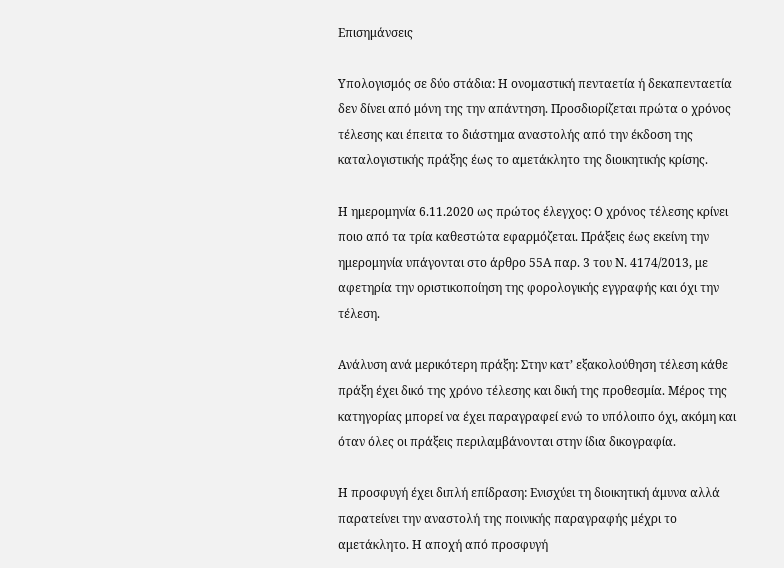Επισημάνσεις

Υπολογισμός σε δύο στάδια: Η ονομαστική πενταετία ή δεκαπενταετία δεν δίνει από μόνη της την απάντηση. Προσδιορίζεται πρώτα ο χρόνος τέλεσης και έπειτα το διάστημα αναστολής από την έκδοση της καταλογιστικής πράξης έως το αμετάκλητο της διοικητικής κρίσης.

Η ημερομηνία 6.11.2020 ως πρώτος έλεγχος: Ο χρόνος τέλεσης κρίνει ποιο από τα τρία καθεστώτα εφαρμόζεται. Πράξεις έως εκείνη την ημερομηνία υπάγονται στο άρθρο 55Α παρ. 3 του Ν. 4174/2013, με αφετηρία την οριστικοποίηση της φορολογικής εγγραφής και όχι την τέλεση.

Ανάλυση ανά μερικότερη πράξη: Στην κατ’ εξακολούθηση τέλεση κάθε πράξη έχει δικό της χρόνο τέλεσης και δική της προθεσμία. Μέρος της κατηγορίας μπορεί να έχει παραγραφεί ενώ το υπόλοιπο όχι, ακόμη και όταν όλες οι πράξεις περιλαμβάνονται στην ίδια δικογραφία.

Η προσφυγή έχει διπλή επίδραση: Ενισχύει τη διοικητική άμυνα αλλά παρατείνει την αναστολή της ποινικής παραγραφής μέχρι το αμετάκλητο. Η αποχή από προσφυγή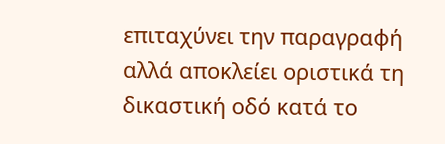επιταχύνει την παραγραφή αλλά αποκλείει οριστικά τη δικαστική οδό κατά το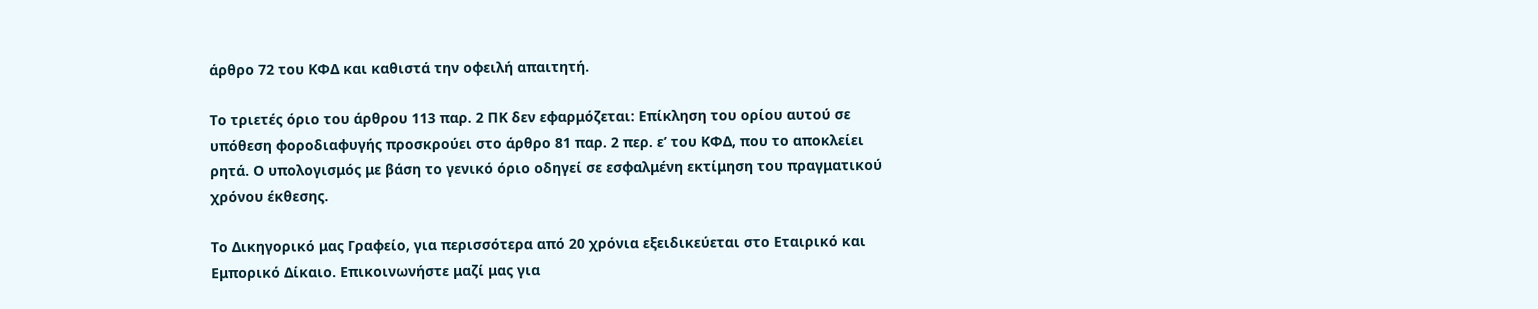άρθρο 72 του ΚΦΔ και καθιστά την οφειλή απαιτητή.

Το τριετές όριο του άρθρου 113 παρ. 2 ΠΚ δεν εφαρμόζεται: Επίκληση του ορίου αυτού σε υπόθεση φοροδιαφυγής προσκρούει στο άρθρο 81 παρ. 2 περ. ε’ του ΚΦΔ, που το αποκλείει ρητά. Ο υπολογισμός με βάση το γενικό όριο οδηγεί σε εσφαλμένη εκτίμηση του πραγματικού χρόνου έκθεσης.

Το Δικηγορικό μας Γραφείο, για περισσότερα από 20 χρόνια εξειδικεύεται στο Εταιρικό και Εμπορικό Δίκαιο. Επικοινωνήστε μαζί μας για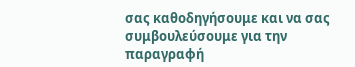σας καθοδηγήσουμε και να σας συμβουλεύσουμε για την παραγραφή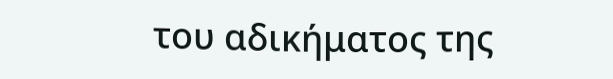του αδικήματος της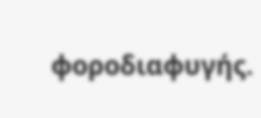φοροδιαφυγής.